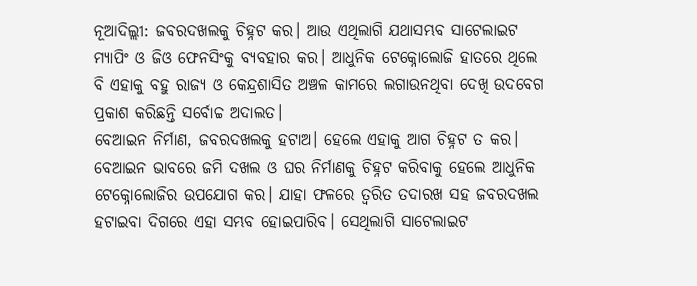ନୂଆଦିଲ୍ଲୀ: ଜବରଦଖଲକୁ ଚିହ୍ନଟ କର। ଆଉ ଏଥିଲାଗି ଯଥାସମ୍ଭବ ସାଟେଲାଇଟ ମ୍ୟାପିଂ ଓ ଜିଓ ଫେନସିଂକୁ ବ୍ୟବହାର କର। ଆଧୁନିକ ଟେକ୍ନୋଲୋଜି ହାତରେ ଥିଲେ ବି ଏହାକୁ ବହୁ ରାଜ୍ୟ ଓ କେନ୍ଦ୍ରଶାସିତ ଅଞ୍ଚଳ କାମରେ ଲଗାଉନଥିବା ଦେଖି ଉଦବେଗ ପ୍ରକାଶ କରିଛନ୍ତି ସର୍ବୋଚ୍ଚ ଅଦାଲତ।
ବେଆଇନ ନିର୍ମାଣ, ଜବରଦଖଲକୁ ହଟାଅ। ହେଲେ ଏହାକୁ ଆଗ ଚିହ୍ନଟ ତ କର। ବେଆଇନ ଭାବରେ ଜମି ଦଖଲ ଓ ଘର ନିର୍ମାଣକୁ ଚିହ୍ନଟ କରିବାକୁ ହେଲେ ଆଧୁନିକ ଟେକ୍ନୋଲୋଜିର ଉପଯୋଗ କର। ଯାହା ଫଳରେ ତ୍ୱରିତ ତଦାରଖ ସହ ଜବରଦଖଲ ହଟାଇବା ଦିଗରେ ଏହା ସମ୍ଭବ ହୋଇପାରିବ। ସେଥିଲାଗି ସାଟେଲାଇଟ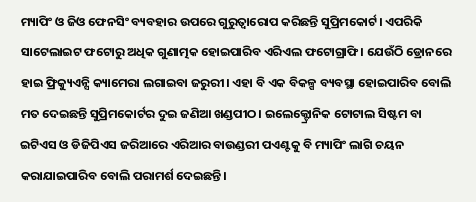ମ୍ୟାପିଂ ଓ ଜିଓ ଫେନସିଂ ବ୍ୟବହାର ଉପରେ ଗୁରୁତ୍ୱାରୋପ କରିଛନ୍ତି ସୁପ୍ରିମକୋର୍ଟ। ଏପରିକି ସାଟେଲାଇଟ ଫଟୋରୁ ଅଧିକ ଗୁଣାତ୍ମକ ହୋଇପାରିବ ଏରିଏଲ ଫଟୋଗ୍ରାଫି। ଯେଉଁଠି ଡ୍ରୋନରେ ହାଇ ଫ୍ରିକ୍ୟୁଏନ୍ସି କ୍ୟାମେରା ଲଗାଇବା ଜରୁରୀ। ଏହା ବି ଏକ ବିକଳ୍ପ ବ୍ୟବସ୍ଥା ହୋଇପାରିବ ବୋଲି ମତ ଦେଇଛନ୍ତି ସୁପ୍ରିମକୋର୍ଟର ଦୁଇ ଜଣିଆ ଖଣ୍ଡପୀଠ। ଇଲେକ୍ଟ୍ରୋନିକ ଟୋଟାଲ ସିଷ୍ଟମ ବା ଇଟିଏସ ଓ ଡିଜିପିଏସ ଜରିଆରେ ଏରିଆର ବାଉଣ୍ଡରୀ ପଏଣ୍ଟକୁ ବି ମ୍ୟାପିଂ ଲାଗି ଚୟନ କରାଯାଇପାରିବ ବୋଲି ପରାମର୍ଶ ଦେଇଛନ୍ତି।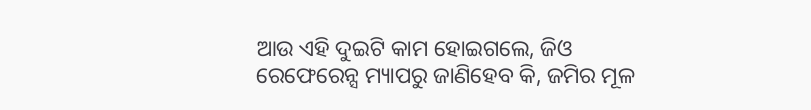ଆଉ ଏହି ଦୁଇଟି କାମ ହୋଇଗଲେ, ଜିଓ ରେଫେରେନ୍ସ ମ୍ୟାପରୁ ଜାଣିହେବ କି, ଜମିର ମୂଳ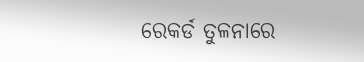ରେକର୍ଡ ତୁଳନାରେ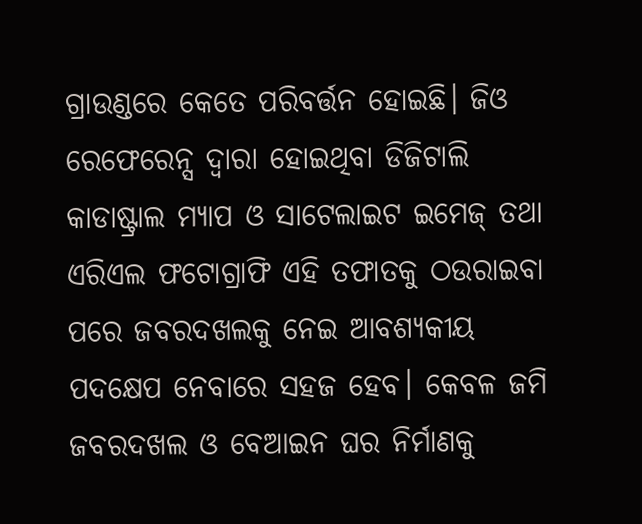ଗ୍ରାଉଣ୍ଡରେ କେତେ ପରିବର୍ତ୍ତନ ହୋଇଛି। ଜିଓ ରେଫେରେନ୍ସ ଦ୍ୱାରା ହୋଇଥିବା ଡିଜିଟାଲି କାଡାଷ୍ଟ୍ରାଲ ମ୍ୟାପ ଓ ସାଟେଲାଇଟ ଇମେଜ୍ ତଥା ଏରିଏଲ ଫଟୋଗ୍ରାଫି ଏହି ତଫାତକୁ ଠଉରାଇବା ପରେ ଜବରଦଖଲକୁ ନେଇ ଆବଶ୍ୟକୀୟ ପଦକ୍ଷେପ ନେବାରେ ସହଜ ହେବ। କେବଳ ଜମି ଜବରଦଖଲ ଓ ବେଆଇନ ଘର ନିର୍ମାଣକୁ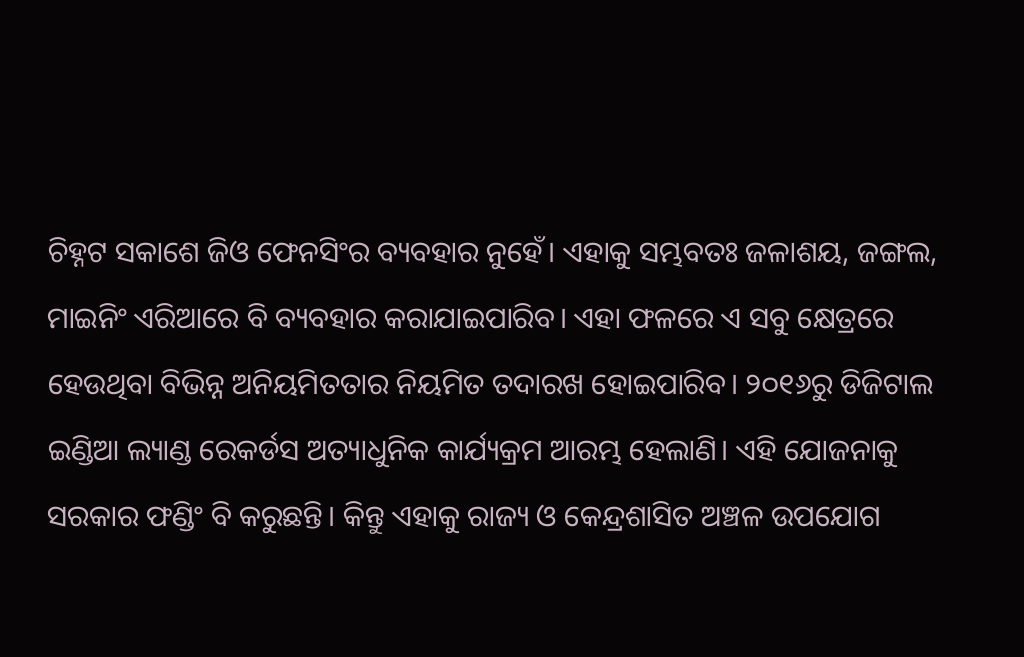ଚିହ୍ନଟ ସକାଶେ ଜିଓ ଫେନସିଂର ବ୍ୟବହାର ନୁହେଁ। ଏହାକୁ ସମ୍ଭବତଃ ଜଳାଶୟ, ଜଙ୍ଗଲ, ମାଇନିଂ ଏରିଆରେ ବି ବ୍ୟବହାର କରାଯାଇପାରିବ। ଏହା ଫଳରେ ଏ ସବୁ କ୍ଷେତ୍ରରେ ହେଉଥିବା ବିଭିନ୍ନ ଅନିୟମିତତାର ନିୟମିତ ତଦାରଖ ହୋଇପାରିବ। ୨୦୧୬ରୁ ଡିଜିଟାଲ ଇଣ୍ଡିଆ ଲ୍ୟାଣ୍ଡ ରେକର୍ଡସ ଅତ୍ୟାଧୁନିକ କାର୍ଯ୍ୟକ୍ରମ ଆରମ୍ଭ ହେଲାଣି। ଏହି ଯୋଜନାକୁ ସରକାର ଫଣ୍ଡିଂ ବି କରୁଛନ୍ତି। କିନ୍ତୁ ଏହାକୁ ରାଜ୍ୟ ଓ କେନ୍ଦ୍ରଶାସିତ ଅଞ୍ଚଳ ଉପଯୋଗ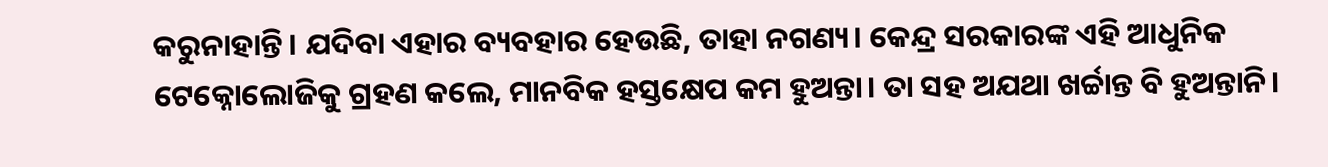କରୁନାହାନ୍ତି। ଯଦିବା ଏହାର ବ୍ୟବହାର ହେଉଛି, ତାହା ନଗଣ୍ୟ। କେନ୍ଦ୍ର ସରକାରଙ୍କ ଏହି ଆଧୁନିକ ଟେକ୍ନୋଲୋଜିକୁ ଗ୍ରହଣ କଲେ, ମାନବିକ ହସ୍ତକ୍ଷେପ କମ ହୁଅନ୍ତା। ତା ସହ ଅଯଥା ଖର୍ଚ୍ଚାନ୍ତ ବି ହୁଅନ୍ତାନି।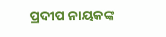ପ୍ରଦୀପ ନାୟକଙ୍କ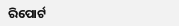ରିପୋର୍ଟ